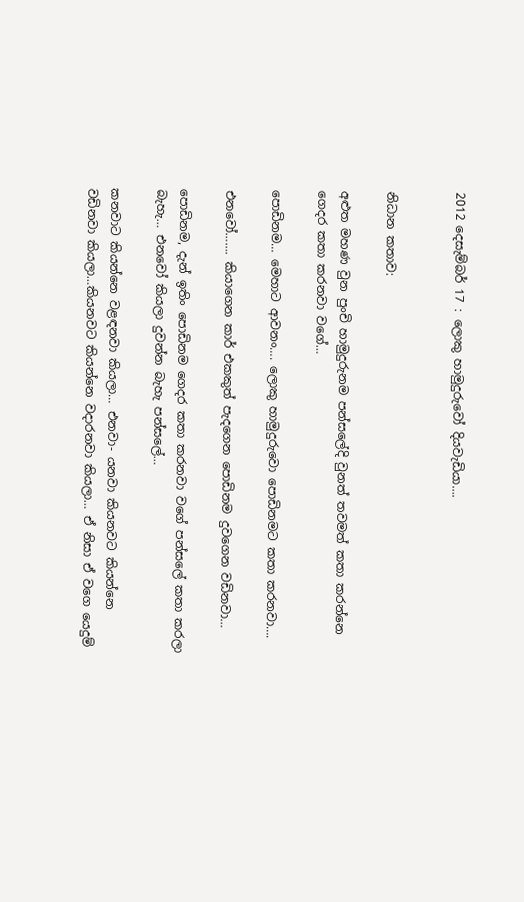2012 දෙසැම්බර් 17 : ලොකු හාමුදුරුවෝ දියවැඩියා….


නිධාන කතාව:

අළුත මහණ වුන පුංචි හාමුදුරුනම පන්සලේදි වුනත් තවමත් කතා කරන්නෙ ගෙදර කතා කරනවා වගේ…

පොඩිනම… මෙහාට ආවනං…. ලොකු හාමුදුරුවො පොඩිනමට කතා කරනවා….

එනවෝ……. කියාගෙන කාර් එකකුත් පැදගෙන පොඩිනම දුවගෙන වඩිනවා…

පොඩිනම, දැන් ඉතිං පොඩිනම ගෙදර කතා කරනවා වගේ පන්සලේ කතා කරලා බැහැ… එනවෝ කියලා දුවන්න බැහැ පන්සලේ…

කනවාට කියන්නෙ වළඳනවා කියලා… එනවා- යනවා කියනවට කියන්නෙ වඩිනවා කියලා…කියනවට කියන්නෙ වදාරනවා කියලා… ඒ නිසා ඒ වගෙ යෙදුම්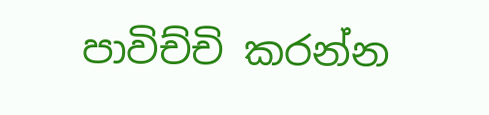පාවිච්චි කරන්න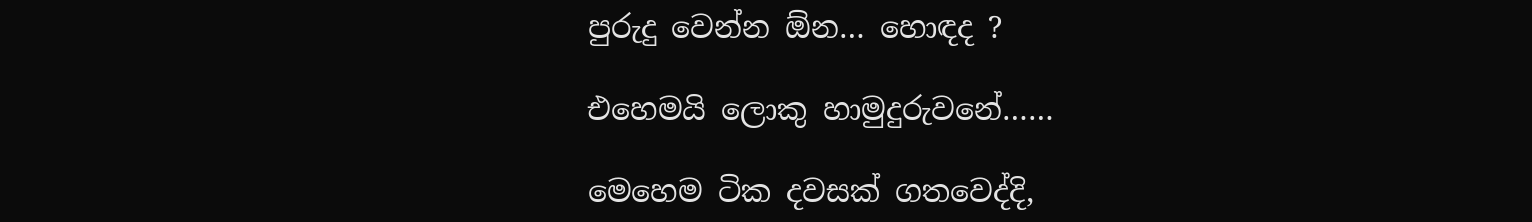පුරුදු වෙන්න ඕන… හොඳද ?

එහෙමයි ලොකු හාමුදුරුවනේ……

මෙහෙම ටික දවසක් ගතවෙද්දි,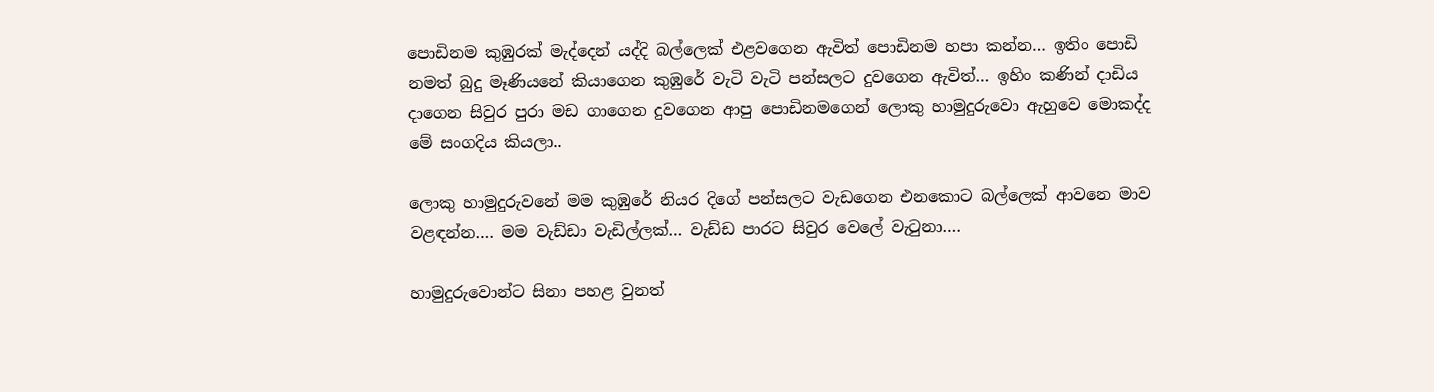පොඩිනම කුඹුරක් මැද්දෙන් යද්දි බල්ලෙක් එළවගෙන ඇවිත් පොඩිනම හපා කන්න… ඉතිං පොඩි නමත් බුදු මෑණියනේ කියාගෙන කුඹුරේ වැටි වැටි පන්සලට දුවගෙන ඇවිත්… ඉහිං කණින් දාඩිය දාගෙන සිවුර පුරා මඩ ගාගෙන දුවගෙන ආපු පොඩිනමගෙන් ලොකු හාමුදුරුවො ඇහුවෙ මොකද්ද මේ සංගදිය කියලා..

ලොකු හාමුදුරුවනේ මම කුඹුරේ නියර දිගේ පන්සලට වැඩගෙන එනකොට බල්ලෙක් ආවනෙ මාව වළඳන්න…. මම වැඩ්ඩා වැඩිල්ලක්… වැඩ්ඩ පාරට සිවුර වෙලේ වැටුනා….

හාමුදුරුවොන්ට සිනා පහළ වුනත්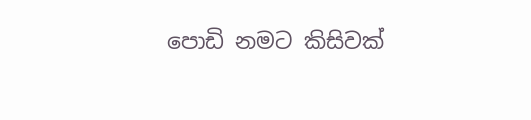පොඩි නමට කිසිවක්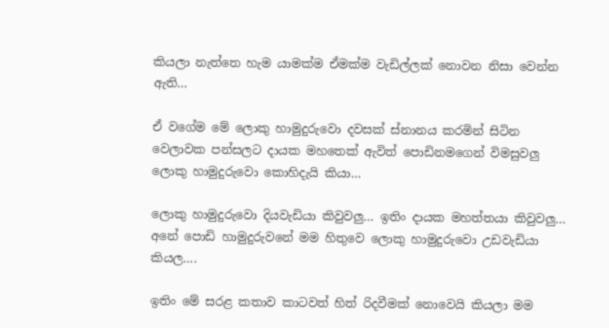කියලා නැත්තෙ හැම යාමක්ම ඒමක්ම වැඩිල්ලක් නොවන නිසා වෙන්න ඇති…

ඒ වගේම මේ ලොකු හාමුදුරුවො දවසක් ස්නානය කරමින් සිටින වෙලාවක පන්සලට දායක මහතෙක් ඇවිත් පොඩිනමගෙන් විමසුවලු ලොකු හාමුදුරුවො කොහිදැයි කියා…

ලොකු හාමුදුරුවො දියවැඩියා කිවුවලු… ඉතිං දායක මහත්තයා කිවුවලු… අනේ පොඩි හාමුදුරුවනේ මම හිතුවෙ ලොකු හාමුදුරුවො උඩවැඩියා කියල….

ඉතිං මේ සරළ කතාව කාටවත් හිත් රිදවීමක් නොවෙයි කියලා මම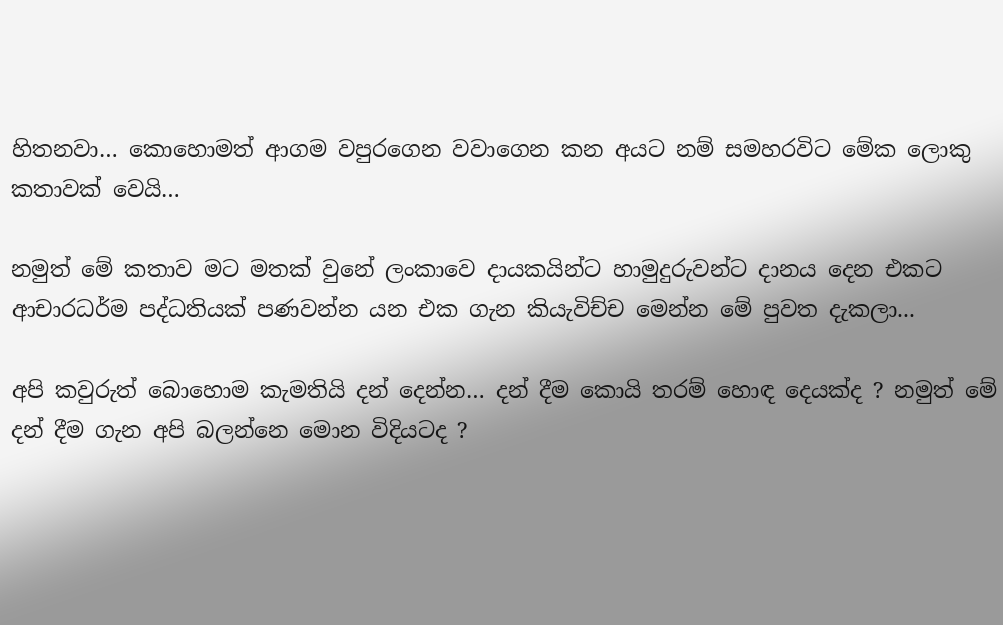හිතනවා… කොහොමත් ආගම වපුරගෙන වවාගෙන කන අයට නම් සමහරවිට මේක ලොකු කතාවක් වෙයි…

නමුත් මේ කතාව මට මතක් වුනේ ලංකාවෙ දායකයින්ට හාමුදුරුවන්ට දානය දෙන එකට ආචාරධර්ම පද්ධතියක් පණවන්න යන එක ගැන කියැවිච්ච මෙන්න මේ පුවත දැකලා...

අපි කවුරුත් බොහොම කැමතියි දන් දෙන්න… දන් දීම කොයි තරම් හොඳ දෙයක්ද ? නමුත් මේ දන් දීම ගැන අපි බලන්නෙ මොන විදියටද ?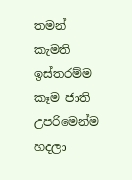තමන් කැමති ඉස්තරම්ම කෑම ජාති උපරිමෙන්ම හදලා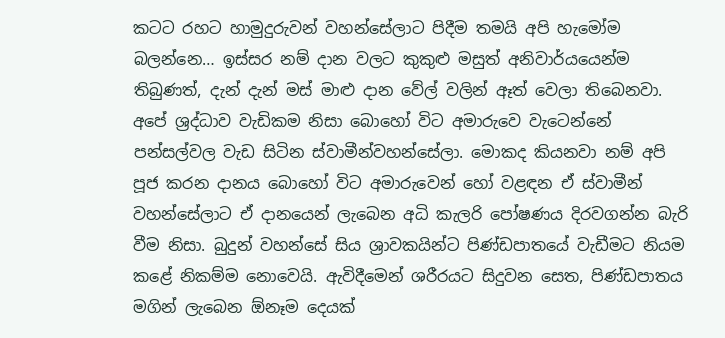කටට රහට හාමුදුරුවන් වහන්සේලාට පිදීම තමයි අපි හැමෝම බලන්නෙ… ඉස්සර නම් දාන වලට කුකුළු මසුත් අනිවාර්යයෙන්ම තිබුණත්, දැන් දැන් මස් මාළු දාන වේල් වලින් ඈත් වෙලා තිබෙනවා. අපේ ශ්‍රද්ධාව වැඩිකම නිසා බොහෝ විට අමාරුවෙ වැටෙන්නේ පන්සල්වල වැඩ සිටින ස්වාමීන්වහන්සේලා. මොකද කියනවා නම් අපි පූජ කරන දානය බොහෝ විට අමාරුවෙන් හෝ වළඳන ඒ ස්වාමීන් වහන්සේලාට ඒ දානයෙන් ලැබෙන අධි කැලරි පෝෂණය දිරවගන්න බැරි වීම නිසා. බුදුන් වහන්සේ සිය ශ්‍රාවකයින්ට පිණ්ඩපාතයේ වැඩීමට නියම කළේ නිකම්ම නොවෙයි. ඇවිදීමෙන් ශරීරයට සිදුවන සෙත, පිණ්ඩපාතය මගින් ලැබෙන ඕනෑම දෙයක්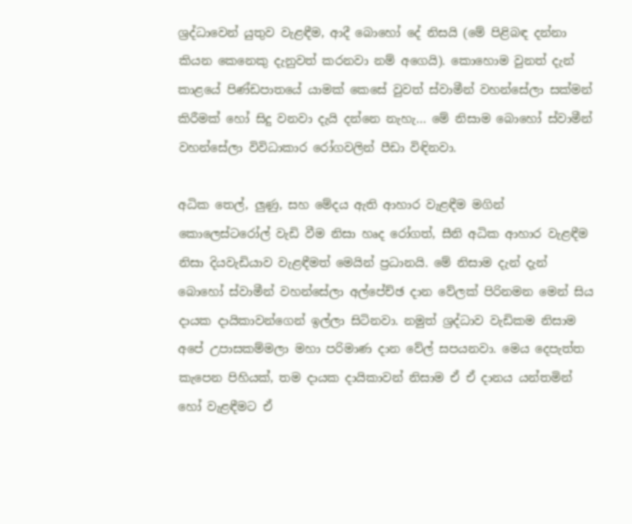ශ්‍රද්ධාවෙන් යුතුව වැළඳීම, ආදී බොහෝ දේ නිසයි (මේ පිළිබඳ දන්නා කියන කෙනෙකු දැනුවත් කරනවා නම් අගෙයි). කොහොම වුනත් දැන් කාළයේ පිණ්ඩපාතයේ යාමක් කෙසේ වුවත් ස්වාමීන් වහන්සේලා සක්මන් කිරීමක් හෝ සිදු වනවා දැයි දන්නෙ නැහැ… මේ නිසාම බොහෝ ස්වාමීන් වහන්සේලා විවිධාකාර රෝගවලින් පීඩා විඳිනවා.

අධික තෙල්, ලුණු, සහ මේදය ඇති ආහාර වැළඳීම මගින් කොලෙස්ටරෝල් වැඩි වීම නිසා හෘද රෝගත්, සීනි අධික ආහාර වැළඳීම නිසා දියවැඩියාව වැළඳීමත් මෙයින් ප්‍රධානයි. මේ නිසාම දැන් දැන් බොහෝ ස්වාමීන් වහන්සේලා අල්පේච්ඡ දාන වේලක් පිරිනමන මෙන් සිය දායක දායිකාවන්ගෙන් ඉල්ලා සිටිනවා. නමුත් ශ්‍රද්ධාව වැඩිකම නිසාම අපේ උපාසකම්මලා මහා පරිමාණ දාන වේල් සපයනවා. මෙය දෙපැත්ත කැපෙන පිහියක්, තම දායක දායිකාවන් නිසාම ඒ ඒ දානය යන්තමින් හෝ වැළඳීමට ඒ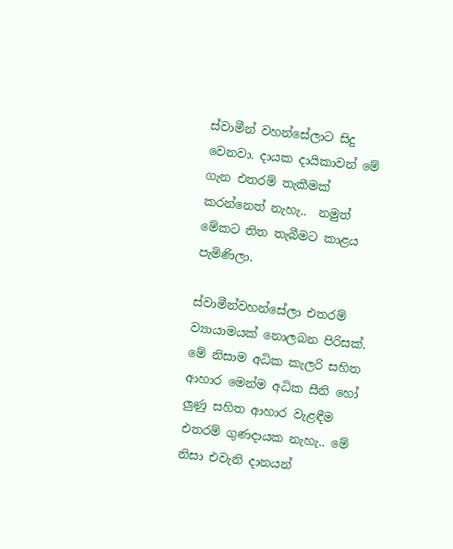ස්වාමීන් වහන්සේලාට සිදු වෙනවා. දායක දායිකාවන් මේ ගැන එතරම් තැකීමක් කරන්නෙත් නැහැ..  නමුත් මේකට තිත තැබීමට කාළය පැමිණිලා.

ස්වාමීන්වහන්සේලා එතරම් ව්‍යායාමයක් නොලබන පිරිසක්. මේ නිසාම අධික කැලරි සහිත ආහාර මෙන්ම අධික සීනි හෝ ලුණු සහිත ආහාර වැළඳීම එතරම් ගුණදායක නැහැ.. මේ නිසා එවැනි දානයන්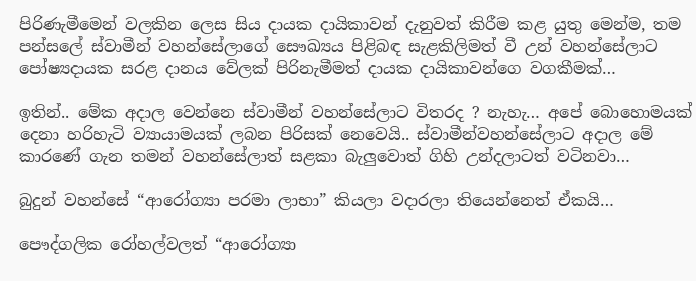පිරිණැමීමෙන් වලකින ලෙස සිය දායක දායිකාවන් දැනුවත් කිරීම කළ යුතු මෙන්ම, තම පන්සලේ ස්වාමීන් වහන්සේලාගේ සෞඛ්‍යය පිළිබඳ සැළකිලිමත් වී උන් වහන්සේලාට පෝෂ්‍යදායක සරළ දානය වේලක් පිරිනැමීමත් දායක දායිකාවන්ගෙ වගකීමක්…

ඉතින්.. මේක අදාල වෙන්නෙ ස්වාමීන් වහන්සේලාට විතරද ? නැහැ… අපේ බොහොමයක් දෙනා හරිහැටි ව්‍යායාමයක් ලබන පිරිසක් නෙවෙයි.. ස්වාමීන්වහන්සේලාට අදාල මේ කාරණේ ගැන තමන් වහන්සේලාත් සළකා බැලුවොත් ගිහි උන්දලාටත් වටිනවා…

බුදුන් වහන්සේ “ආරෝග්‍යා පරමා ලාභා” කියලා වදාරලා තියෙන්නෙත් ඒකයි…

පෞද්ගලික රෝහල්වලත් “ආරෝග්‍යා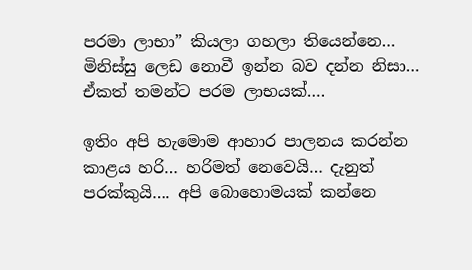පරමා ලාභා” කියලා ගහලා තියෙන්නෙ… මිනිස්සු ලෙඩ නොවී ඉන්න බව දන්න නිසා… ඒකත් තමන්ට පරම ලාභයක්….

ඉතිං අපි හැමොම ආහාර පාලනය කරන්න කාළය හරි… හරිමත් නෙවෙයි… දැනුත් පරක්කුයි…. අපි බොහොමයක් කන්නෙ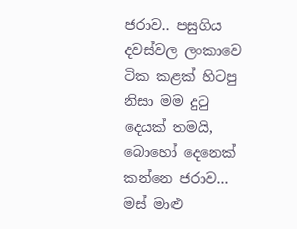ජරාව.. පසුගිය දවස්වල ලංකාවෙ ටික කළක් හිටපු නිසා මම දුටු දෙයක් තමයි, බොහෝ දෙනෙක් කන්නෙ ජරාව… මස් මාළු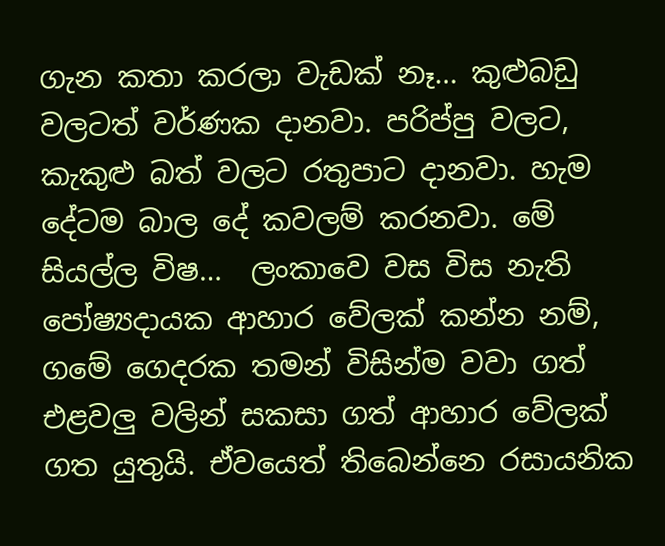ගැන කතා කරලා වැඩක් නෑ… කුළුබඩු වලටත් වර්ණක දානවා. පරිප්පු වලට, කැකුළු බත් වලට රතුපාට දානවා. හැම දේටම බාල දේ කවලම් කරනවා. මේ සියල්ල විෂ…  ලංකාවෙ වස විස නැති පෝෂ්‍යදායක ආහාර වේලක් කන්න නම්, ගමේ ගෙදරක තමන් විසින්ම වවා ගත් එළවලු වලින් සකසා ගත් ආහාර වේලක් ගත යුතුයි. ඒවයෙත් තිබෙන්නෙ රසායනික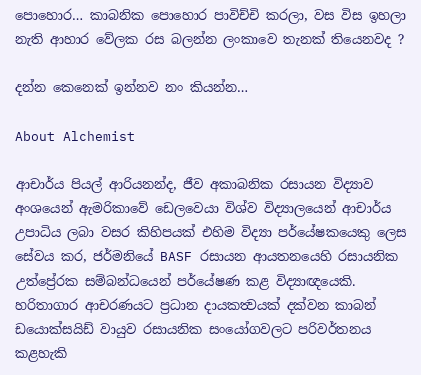පොහොර… කාබනික පොහොර පාවිච්චි කරලා, වස විස ඉහලා නැති ආහාර වේලක රස බලන්න ලංකාවෙ තැනක් තියෙනවද ?

දන්න කෙනෙක් ඉන්නව නං කියන්න…

About Alchemist

ආචාර්ය පියල් ආරියනන්ද, ජීව අකාබනික රසායන විද්‍යාව අංශයෙන් ඇමරිකාවේ ඩෙලවෙයා විශ්ව විද්‍යාලයෙන් ආචාර්ය උපාධිය ලබා වසර කිහිපයක් එහිම විද්‍යා පර්යේෂකයෙකු ලෙස සේවය කර, ජර්මනියේ BASF රසායන ආයතනයෙහි රසායනික උත්ප්‍රේරක සම්බන්ධයෙන් පර්යේෂණ කළ විද්‍යාඥයෙකි. හරිතාගාර ආචරණයට ප්‍රධාන දායකත්‍වයක් දක්වන කාබන් ඩයොක්සයිඩ් වායුව රසායනික සංයෝගවලට පරිවර්තනය කළහැකි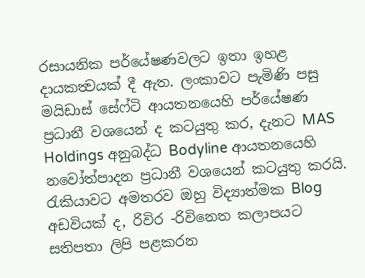රසායනික පර්යේෂණවලට ඉතා ඉහළ දායකත්‍වයක් දී ඇත. ලංකාවට පැමිණි පසු මයිඩාස් සේෆ්ටි ආයතනයෙහි පර්යේෂණ ප්‍රධානී වශයෙන් ද කටයුතු කර, දැනට MAS Holdings අනුබද්ධ Bodyline ආයතනයෙහි නවෝත්පාදන ප්‍රධානී වශයෙන් කටයුතු කරයි. රැකියාවට අමතරව ඔහු විද්‍යාත්මක Blog අඩවියක් ද, රිවිර -රිවිනෙත කලාපයට සතිපතා ලිපි පළකරන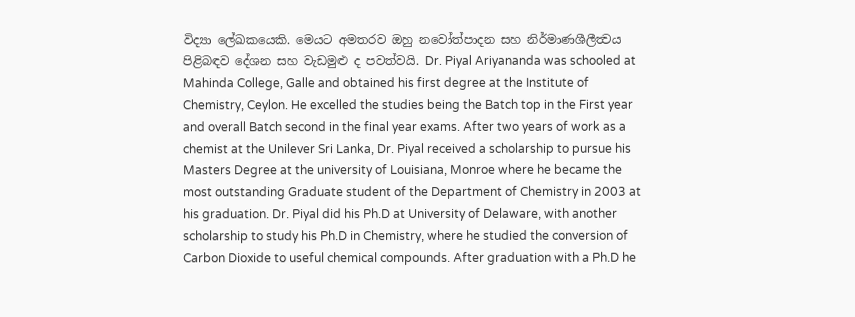විද්‍යා ලේඛකයෙකි. මෙයට අමතරව ඔහු නවෝත්පාදන සහ නිර්මාණශීලීත්‍වය පිළිබඳව දේශන සහ වැඩමුළු ද පවත්වයි. Dr. Piyal Ariyananda was schooled at Mahinda College, Galle and obtained his first degree at the Institute of Chemistry, Ceylon. He excelled the studies being the Batch top in the First year and overall Batch second in the final year exams. After two years of work as a chemist at the Unilever Sri Lanka, Dr. Piyal received a scholarship to pursue his Masters Degree at the university of Louisiana, Monroe where he became the most outstanding Graduate student of the Department of Chemistry in 2003 at his graduation. Dr. Piyal did his Ph.D at University of Delaware, with another scholarship to study his Ph.D in Chemistry, where he studied the conversion of Carbon Dioxide to useful chemical compounds. After graduation with a Ph.D he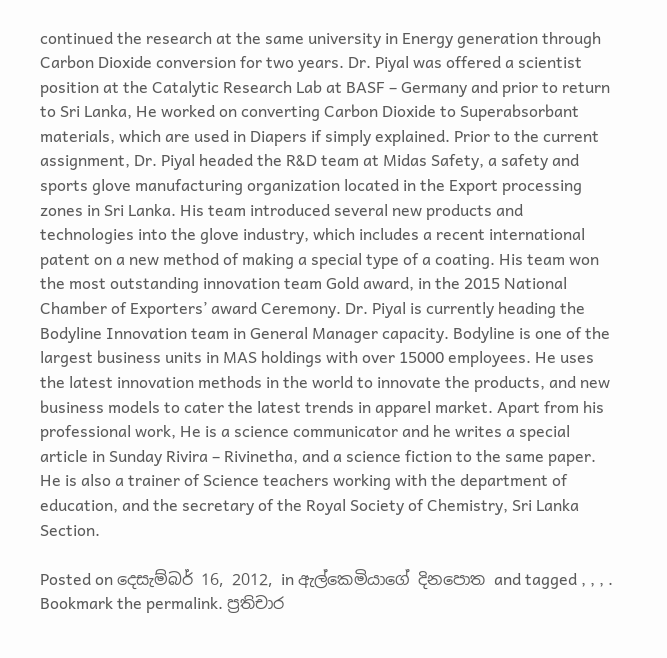continued the research at the same university in Energy generation through Carbon Dioxide conversion for two years. Dr. Piyal was offered a scientist position at the Catalytic Research Lab at BASF – Germany and prior to return to Sri Lanka, He worked on converting Carbon Dioxide to Superabsorbant materials, which are used in Diapers if simply explained. Prior to the current assignment, Dr. Piyal headed the R&D team at Midas Safety, a safety and sports glove manufacturing organization located in the Export processing zones in Sri Lanka. His team introduced several new products and technologies into the glove industry, which includes a recent international patent on a new method of making a special type of a coating. His team won the most outstanding innovation team Gold award, in the 2015 National Chamber of Exporters’ award Ceremony. Dr. Piyal is currently heading the Bodyline Innovation team in General Manager capacity. Bodyline is one of the largest business units in MAS holdings with over 15000 employees. He uses the latest innovation methods in the world to innovate the products, and new business models to cater the latest trends in apparel market. Apart from his professional work, He is a science communicator and he writes a special article in Sunday Rivira – Rivinetha, and a science fiction to the same paper. He is also a trainer of Science teachers working with the department of education, and the secretary of the Royal Society of Chemistry, Sri Lanka Section.

Posted on දෙසැම්බර් 16, 2012, in ඇල්කෙමියාගේ දිනපොත and tagged , , , . Bookmark the permalink. ප්‍රතිචාර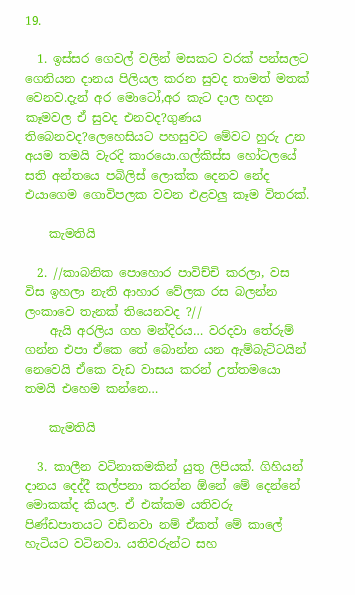19.

  1. ඉස්සර ගෙවල් වලින් මසකට වරක් පන්සලට ගෙනියන දානය පිලියල කරන සුවද තාමත් මතක් වෙනව.දැන් අර මොටෝ,අර කැට දාල හදන කෑමවල ඒ සුවද එනවද?ගුණය තිබෙනවද?ලෙහෙසියට පහසුවට මේවට හුරු උන අයම තමයි වැරදි කාරයො.ගල්කිස්ස හෝටලයේ සති අන්තයෙ පබිලිස් ලොක්ක දෙනව නේද එයාගෙම ගොවිපලක වවන එළවලු කෑම විතරක්.

    කැමතියි

  2. //කාබනික පොහොර පාවිච්චි කරලා, වස විස ඉහලා නැති ආහාර වේලක රස බලන්න ලංකාවෙ තැනක් තියෙනවද ?//
    ඇයි අරලිය ගහ මන්දිරය… වරදවා තේරුම් ගන්න එපා ඒකෙ තේ බොන්න යන ඇම්බැට්ටයින් නෙවෙයි ඒකෙ වැඩ වාසය කරන් උත්තමයො තමයි එහෙම කන්නෙ…

    කැමතියි

  3. කාලීන වටිනාකමකින් යුතු ලිපියක්. ගිහියන් දානය දෙද්දී කල්පනා කරන්න ඕනේ මේ දෙන්නේ මොකක්ද කියල. ඒ එක්කම යතිවරු පිණ්ඩපාතයට වඩිනවා නම් ඒකත් මේ කාලේ හැටියට වටිනවා. යතිවරුන්ට සහ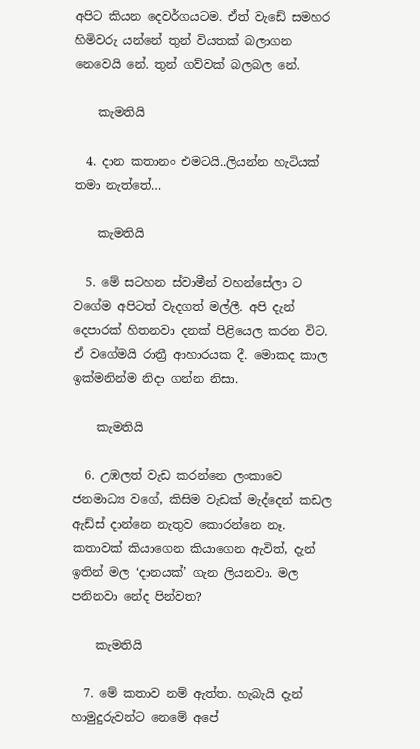අපිට කියන දෙවර්ගයටම. ඒත් වැඩේ සමහර හිමිවරු යන්නේ තුන් වියතක් බලාගන නෙවෙයි නේ. තුන් ගව්වක් බලබල නේ.

    කැමතියි

  4. දාන කතානං එමටයි..ලියන්න හැටියක් තමා නැත්තේ…

    කැමතියි

  5. මේ සටහන ස්වාමීන් වහන්සේලා ට වගේම අපිටත් වැදගත් මල්ලී. අපි දැන් දෙපාරක් හිතනවා දනක් පිළියෙල කරන විට. ඒ වගේමයි රාත්‍රී ආහාරයක දී. මොකද කාල ඉක්මනින්ම නිදා ගන්න නිසා.

    කැමතියි

  6. උඹලත් වැඩ කරන්නෙ ලංකාවෙ ජනමාධ්‍ය වගේ, කිසිම වැඩක් මැද්දෙන් කඩල ඇඩ්ස් දාන්නෙ නැතුව කොරන්නෙ නෑ. කතාවක් කියාගෙන කියාගෙන ඇවිත්, දැන් ඉතින් මල ‘දානයක්’ ගැන ලියනවා. මල පනිනවා නේද පින්වත?

    කැමතියි

  7. මේ කතාව නම් ඇත්ත. හැබැයි දැන් හාමුදුරුවන්ට නෙමේ අපේ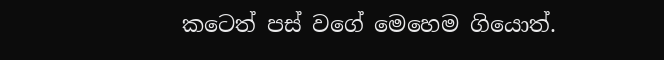කටෙත් පස් වගේ මෙහෙම ගියොත්.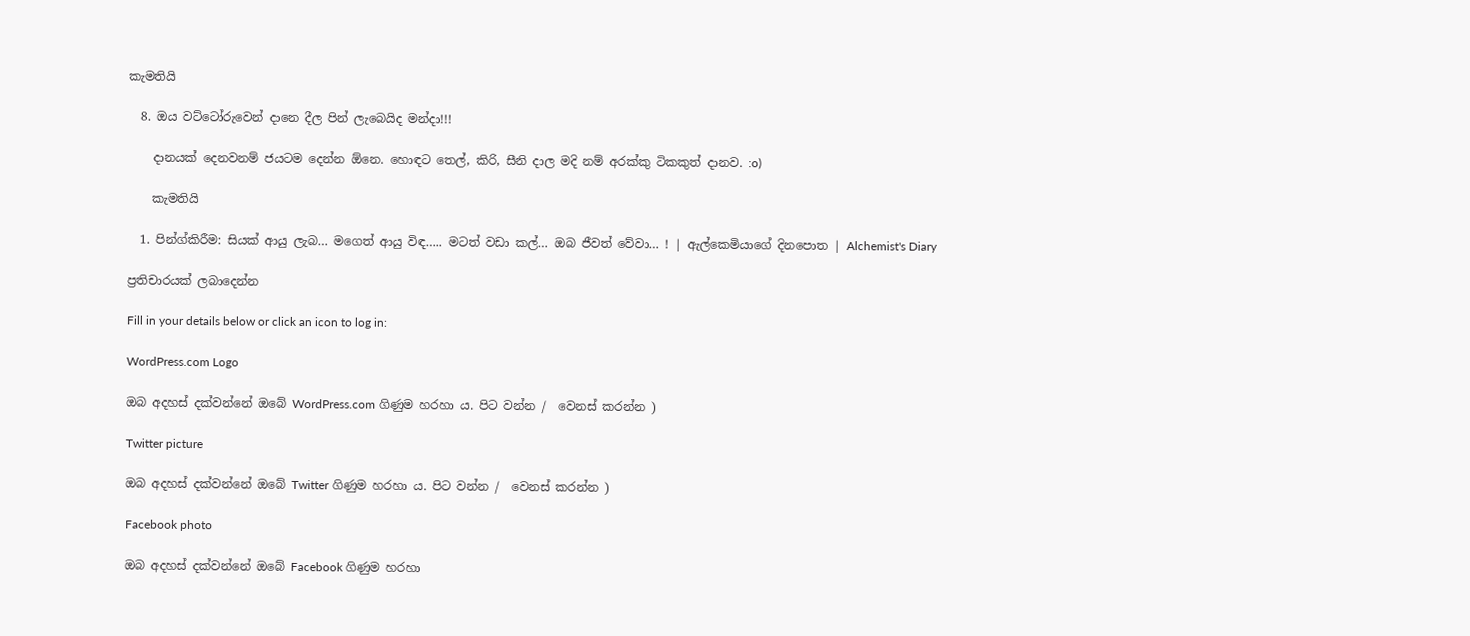කැමතියි

  8. ඔය වට්ටෝරුවෙන් දානෙ දීල පින් ලැබෙයිද මන්දා!!!

    දානයක් දෙනවනම් ජයටම දෙන්න ඕනෙ. හොඳට තෙල්, කිරි, සීනි දාල මදි නම් අරක්කු ටිකකුත් දානව. :o)

    කැමතියි

  1. පින්ග්කිරීම: සියක් ආයු ලැබ… මගෙත් ආයු විඳ….. මටත් වඩා කල්… ඔබ ජීවත් වේවා… ! | ඇල්කෙමියාගේ දිනපොත | Alchemist's Diary

ප්‍රතිචාරයක් ලබාදෙන්න

Fill in your details below or click an icon to log in:

WordPress.com Logo

ඔබ අදහස් දක්වන්නේ ඔබේ WordPress.com ගිණුම හරහා ය. පිට වන්න /  වෙනස් කරන්න )

Twitter picture

ඔබ අදහස් දක්වන්නේ ඔබේ Twitter ගිණුම හරහා ය. පිට වන්න /  වෙනස් කරන්න )

Facebook photo

ඔබ අදහස් දක්වන්නේ ඔබේ Facebook ගිණුම හරහා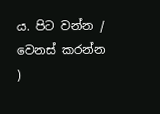ය. පිට වන්න /  වෙනස් කරන්න )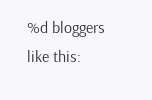%d bloggers like this: